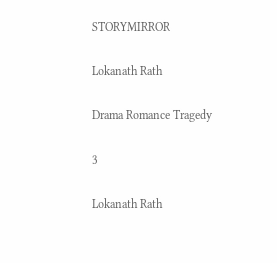STORYMIRROR

Lokanath Rath

Drama Romance Tragedy

3

Lokanath Rath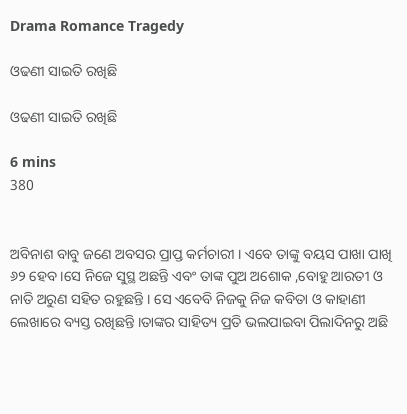Drama Romance Tragedy

ଓଢଣୀ ସାଇତି ରଖିଛି

ଓଢଣୀ ସାଇତି ରଖିଛି

6 mins
380


ଅବିନାଶ ବାବୁ ଜଣେ ଅବସର ପ୍ରାପ୍ତ କର୍ମଚାରୀ । ଏବେ ତାଙ୍କୁ ବୟସ ପାଖା ପାଖି ୬୨ ହେବ ।ସେ ନିଜେ ସୁସ୍ଥ ଅଛନ୍ତି ଏବଂ ତାଙ୍କ ପୁଅ ଅଶୋକ ,ବୋହୁ ଆରତୀ ଓ ନାତି ଅରୁଣ ସହିତ ରହୁଛନ୍ତି । ସେ ଏବେବି ନିଜକୁ ନିଜ କବିତା ଓ କାହାଣୀ ଲେଖାରେ ବ୍ୟସ୍ତ ରଖିଛନ୍ତି ।ତାଙ୍କର ସାହିତ୍ୟ ପ୍ରତି ଭଲପାଇବା ପିଲାଦିନରୁ ଅଛି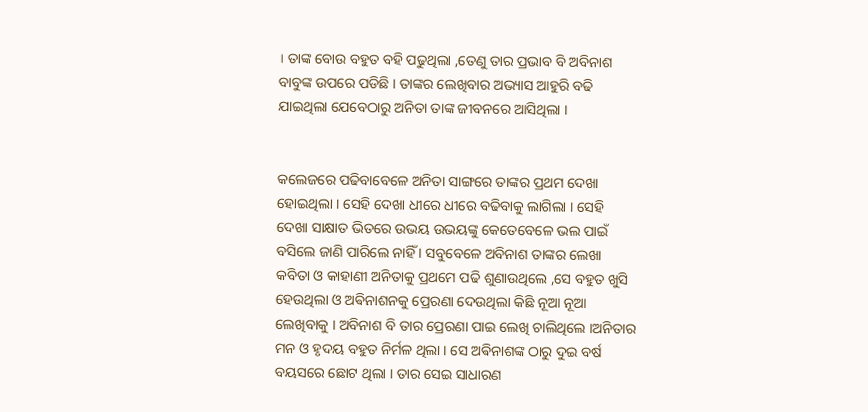। ତାଙ୍କ ବୋଉ ବହୁତ ବହି ପଢୁଥିଲା ,ତେଣୁ ତାର ପ୍ରଭାବ ବି ଅବିନାଶ ବାବୁଙ୍କ ଉପରେ ପଡିଛି । ତାଙ୍କର ଲେଖିବାର ଅଭ୍ୟାସ ଆହୁରି ବଢି ଯାଇଥିଲା ଯେବେଠାରୁ ଅନିତା ତାଙ୍କ ଜୀବନରେ ଆସିଥିଲା ।


କଲେଜରେ ପଢିବାବେଳେ ଅନିତା ସାଙ୍ଗରେ ତାଙ୍କର ପ୍ରଥମ ଦେଖା ହୋଇଥିଲା । ସେହି ଦେଖା ଧୀରେ ଧୀରେ ବଢିବାକୁ ଲାଗିଲା । ସେହି ଦେଖା ସାକ୍ଷାତ ଭିତରେ ଉଭୟ ଉଭୟଙ୍କୁ କେତେବେଳେ ଭଲ ପାଇଁ ବସିଲେ ଜାଣି ପାରିଲେ ନାହିଁ । ସବୁବେଳେ ଅବିନାଶ ତାଙ୍କର ଲେଖା କବିତା ଓ କାହାଣୀ ଅନିତାକୁ ପ୍ରଥମେ ପଢି ଶୁଣାଉଥିଲେ ,ସେ ବହୁତ ଖୁସି ହେଉଥିଲା ଓ ଅଵିନାଶନକୁ ପ୍ରେରଣା ଦେଉଥିଲା କିଛି ନୂଆ ନୂଆ ଲେଖିବାକୁ । ଅବିନାଶ ବି ତାର ପ୍ରେରଣା ପାଇ ଲେଖି ଚାଲିଥିଲେ ।ଅନିତାର ମନ ଓ ହୃଦୟ ବହୁତ ନିର୍ମଳ ଥିଲା । ସେ ଅଵିନାଶଙ୍କ ଠାରୁ ଦୁଇ ବର୍ଷ ବୟସରେ ଛୋଟ ଥିଲା । ତାର ସେଇ ସାଧାରଣ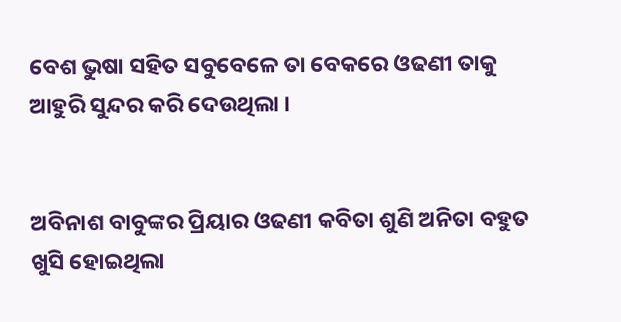ବେଶ ଭୁଷା ସହିତ ସବୁବେଳେ ତା ବେକରେ ଓଢଣୀ ତାକୁ ଆହୁରି ସୁନ୍ଦର କରି ଦେଉଥିଲା ।


ଅବିନାଶ ବାବୁଙ୍କର ପ୍ରିୟାର ଓଢଣୀ କବିତା ଶୁଣି ଅନିତା ବହୁତ ଖୁସି ହୋଇଥିଲା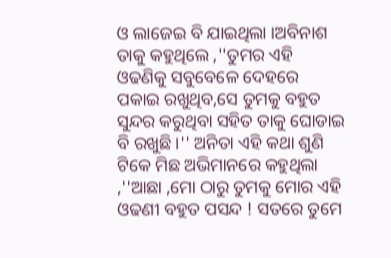ଓ ଲାଜେଇ ବି ଯାଇଥିଲା ।ଅବିନାଶ ତାକୁ କହୁଥିଲେ ,''ତୁମର ଏହି ଓଢଣିକୁ ସବୁବେଳେ ଦେହରେ ପକାଇ ରଖୁଥିବ,ସେ ତୁମକୁ ବହୁତ ସୁନ୍ଦର କରୁଥିବା ସହିତ ତାକୁ ଘୋଡାଇ ବି ରଖୁଛି ।'' ଅନିତା ଏହି କଥା ଶୁଣି ଟିକେ ମିଛ ଅଭିମାନରେ କହୁଥିଲା ,''ଆଛା ,ମୋ ଠାରୁ ତୁମକୁ ମୋର ଏହି ଓଢଣୀ ବହୁତ ପସନ୍ଦ ! ସତରେ ତୁମେ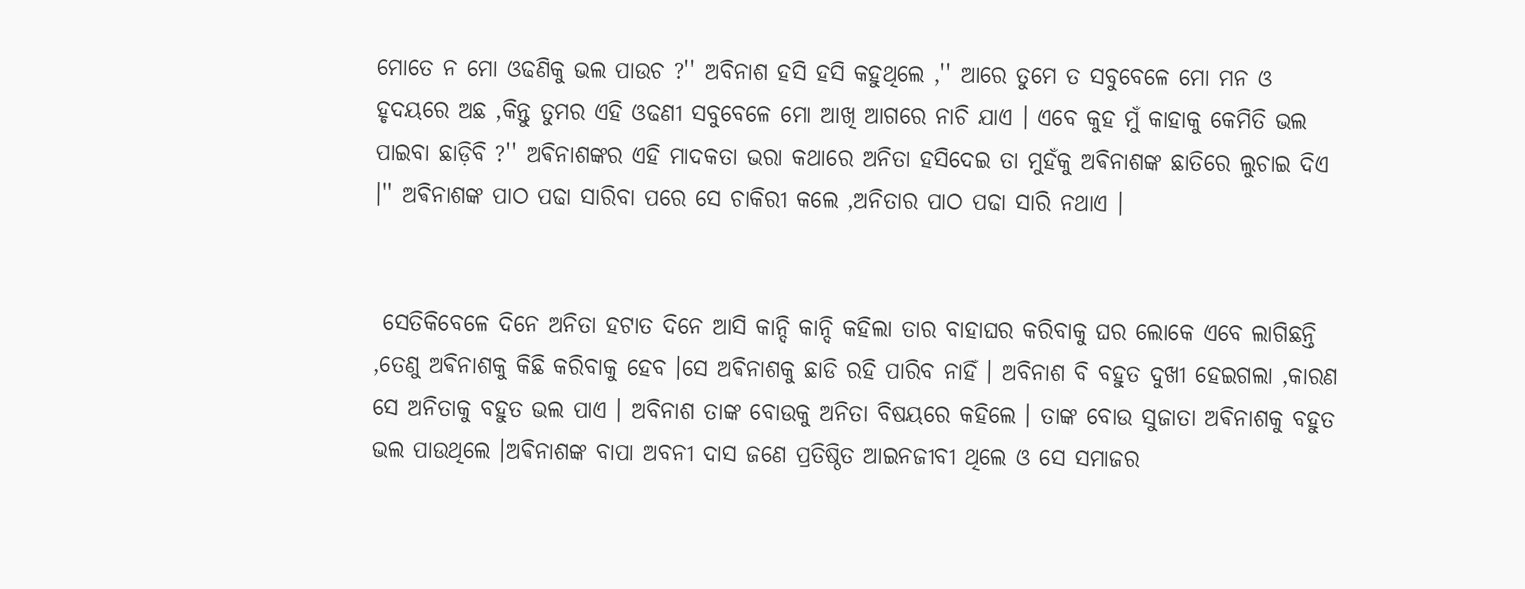ମୋତେ ନ ମୋ ଓଢଣିକୁ ଭଲ ପାଉଚ ?'' ଅବିନାଶ ହସି ହସି କହୁଥିଲେ ,'' ଆରେ ତୁମେ ତ ସବୁବେଳେ ମୋ ମନ ଓ ହୃଦୟରେ ଅଛ ,କିନ୍ତୁ ତୁମର ଏହି ଓଢଣୀ ସବୁବେଳେ ମୋ ଆଖି ଆଗରେ ନାଚି ଯାଏ । ଏବେ କୁହ ମୁଁ କାହାକୁ କେମିତି ଭଲ ପାଇବା ଛାଡ଼ିବି ?'' ଅଵିନାଶଙ୍କର ଏହି ମାଦକତା ଭରା କଥାରେ ଅନିତା ହସିଦେଇ ତା ମୁହଁକୁ ଅଵିନାଶଙ୍କ ଛାତିରେ ଲୁଚାଇ ଦିଏ ।'' ଅଵିନାଶଙ୍କ ପାଠ ପଢା ସାରିବା ପରେ ସେ ଚାକିରୀ କଲେ ,ଅନିତାର ପାଠ ପଢା ସାରି ନଥାଏ ।


 ସେତିକିବେଳେ ଦିନେ ଅନିତା ହଟାତ ଦିନେ ଆସି କାନ୍ଦି କାନ୍ଦି କହିଲା ତାର ବାହାଘର କରିବାକୁ ଘର ଲୋକେ ଏବେ ଲାଗିଛନ୍ତି ,ତେଣୁ ଅଵିନାଶକୁ କିଛି କରିବାକୁ ହେବ ।ସେ ଅଵିନାଶକୁ ଛାଡି ରହି ପାରିବ ନାହିଁ । ଅବିନାଶ ବି ବହୁତ ଦୁଖୀ ହେଇଗଲା ,କାରଣ ସେ ଅନିତାକୁ ବହୁତ ଭଲ ପାଏ । ଅବିନାଶ ତାଙ୍କ ବୋଉକୁ ଅନିତା ବିଷୟରେ କହିଲେ । ତାଙ୍କ ବୋଉ ସୁଜାତା ଅଵିନାଶକୁ ବହୁତ ଭଲ ପାଉଥିଲେ ।ଅଵିନାଶଙ୍କ ବାପା ଅବନୀ ଦାସ ଜଣେ ପ୍ରତିଷ୍ଠିତ ଆଇନଜୀବୀ ଥିଲେ ଓ ସେ ସମାଜର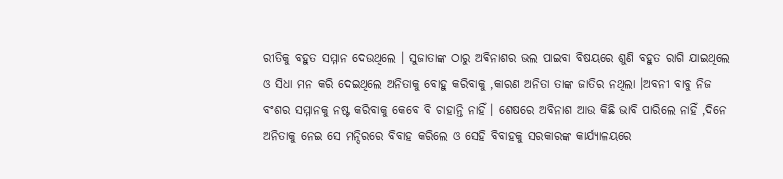ରୀତିକୁ ବହୁତ ସମ୍ମାନ ଦେଉଥିଲେ । ସୁଜାତାଙ୍କ ଠାରୁ ଅଵିନାଶର ଭଲ ପାଇବା ବିଷୟରେ ଶୁଣି ବହୁତ ରାଗି ଯାଇଥିଲେ ଓ ସିଧା ମନ କରି ଦେଇଥିଲେ ଅନିତାକୁ ବୋହୁ କରିବାକୁ ,କାରଣ ଅନିତା ତାଙ୍କ ଜାତିର ନଥିଲା ।ଅବନୀ ବାବୁ ନିଜ ବଂଶର ସମ୍ମାନକୁ ନଷ୍ଟ କରିବାକୁ କେବେ ବି ଚାହାନ୍ତି ନାହିଁ । ଶେଷରେ ଅବିନାଶ ଆଉ କିଛି ଭାବି ପାରିଲେ ନାହିଁ ,ଦିନେ ଅନିତାକୁ ନେଇ ସେ ମନ୍ଦିରରେ ବିବାହ କରିଲେ ଓ ସେହି ବିବାହକୁ ସରକାରଙ୍କ କାର୍ଯ୍ୟାଳୟରେ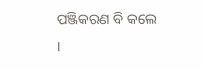ପଞ୍ଜିକରଣ ବି କଲେ ।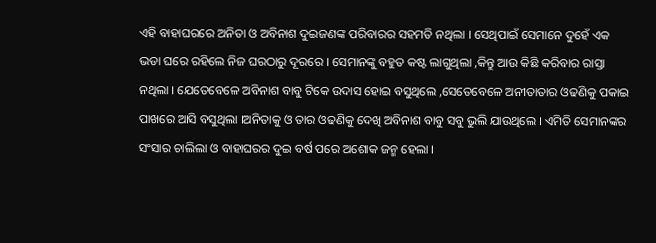ଏହି ବାହାଘରରେ ଅନିତା ଓ ଅବିନାଶ ଦୁଇଜଣଙ୍କ ପରିବାରର ସହମତି ନଥିଲା । ସେଥିପାଇଁ ସେମାନେ ଦୁହେଁ ଏକ ଭଡା ଘରେ ରହିଲେ ନିଜ ଘରଠାରୁ ଦୂରରେ । ସେମାନଙ୍କୁ ବହୁତ କଷ୍ଟ ଲାଗୁଥିଲା ,କିନ୍ତୁ ଆଉ କିଛି କରିବାର ରାସ୍ତା ନଥିଲା । ଯେତେବେଳେ ଅବିନାଶ ବାବୁ ଟିକେ ଉଦାସ ହୋଇ ବସୁଥିଲେ ,ସେତେବେଳେ ଅନୀତାତାର ଓଢଣିକୁ ପକାଇ ପାଖରେ ଆସି ବସୁଥିଲା ।ଅନିତାକୁ ଓ ତାର ଓଢଣିକୁ ଦେଖି ଅବିନାଶ ବାବୁ ସବୁ ଭୁଲି ଯାଉଥିଲେ । ଏମିତି ସେମାନଙ୍କର ସଂସାର ଚାଲିଲା ଓ ବାହାଘରର ଦୁଇ ବର୍ଷ ପରେ ଅଶୋକ ଜନ୍ମ ହେଲା ।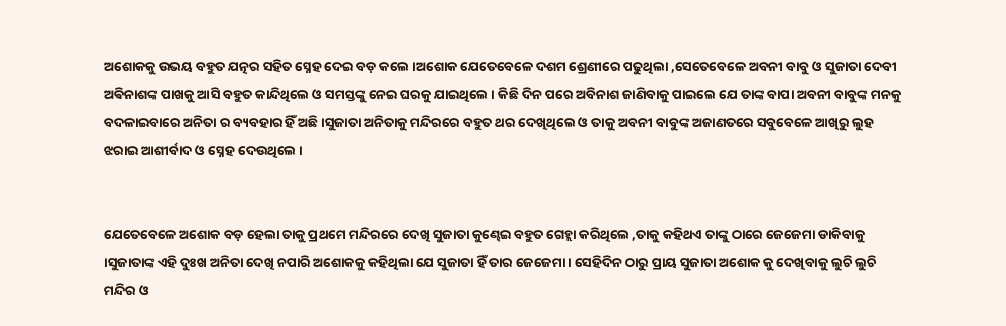ଅଶୋକକୁ ଉଭୟ ବହୁତ ଯତ୍ନର ସହିତ ସ୍ନେହ ଦେଇ ବଡ଼ କଲେ ।ଅଶୋକ ଯେତେବେଳେ ଦଶମ ଶ୍ରେଣୀରେ ପଢୁଥିଲା ,ସେତେବେଳେ ଅବନୀ ବାବୁ ଓ ସୁଜାତା ଦେବୀ ଅଵିନାଶଙ୍କ ପାଖକୁ ଆସି ବହୁତ କାନ୍ଦିଥିଲେ ଓ ସମସ୍ତଙ୍କୁ ନେଇ ଘରକୁ ଯାଇଥିଲେ । କିଛି ଦିନ ପରେ ଅବିନାଶ ଜାଣିବାକୁ ପାଇଲେ ଯେ ତାଙ୍କ ବାପା ଅବନୀ ବାବୁଙ୍କ ମନକୁ ବଦଳାଇବାରେ ଅନିତା ର ବ୍ୟବହାର ହିଁ ଅଛି ।ସୁଜାତା ଅନିତାକୁ ମନ୍ଦିରରେ ବହୁତ ଥର ଦେଖିଥିଲେ ଓ ତାକୁ ଅବନୀ ବାବୁଙ୍କ ଅଜାଣତରେ ସବୁବେଳେ ଆଖିରୁ ଲୁହ ଝରାଇ ଆଶୀର୍ବାଦ ଓ ସ୍ନେହ ଦେଉଥିଲେ ।


ଯେତେବେଳେ ଅଶୋକ ବଡ଼ ହେଲା ତାକୁ ପ୍ରଥମେ ମନ୍ଦିରରେ ଦେଖି ସୁଜାତା କୁଣ୍ଢେଇ ବହୁତ ଗେହ୍ଲା କରିଥିଲେ ,ତାକୁ କହିଥଏ ତାଙ୍କୁ ଠାରେ ଜେଜେମା ଡାକିବାକୁ ।ସୁଜାତାଙ୍କ ଏହି ଦୁଃଖ ଅନିତା ଦେଖି ନପାରି ଅଶୋକକୁ କହିଥିଲା ଯେ ସୁଜାତା ହିଁ ତାର ଜେଜେମା । ସେହିଦିନ ଠାରୁ ପ୍ରାୟ ସୁଜାତା ଅଶୋକ କୁ ଦେଖିବାକୁ ଲୁଚି ଲୁଚି ମନ୍ଦିର ଓ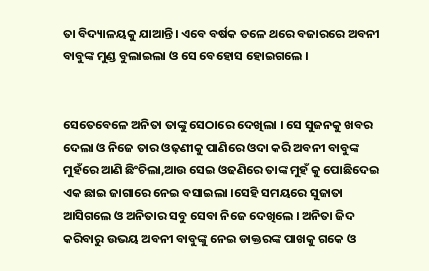ତା ବିଦ୍ୟାଳୟକୁ ଯାଆନ୍ତି। ଏବେ ବର୍ଷକ ତଳେ ଥରେ ବଜାରରେ ଅବନୀ ବାବୁଙ୍କ ମୁଣ୍ଡ ବୁଲାଇଲା ଓ ସେ ବେହୋସ ହୋଇଗଲେ ।


ସେତେବେଳେ ଅନିତା ତାଙ୍କୁ ସେଠାରେ ଦେଖିଲା । ସେ ସୁଜନକୁ ଖବର ଦେଲା ଓ ନିଜେ ତାର ଓଢ଼ଣୀକୁ ପାଣିରେ ଓଦା କରି ଅବନୀ ବାବୁଙ୍କ ମୁହଁରେ ଆଣି ଛିଂଚିଲା,ଆଉ ସେଇ ଓଢଣିରେ ତାଙ୍କ ମୁହଁ କୁ ପୋଛିଦେଇ ଏକ ଛାଇ ଜାଗାରେ ନେଇ ବସାଇଲା ।ସେହି ସମୟରେ ସୁଜାତା ଆସିଗଲେ ଓ ଅନିତାର ସବୁ ସେବା ନିଜେ ଦେଖିଲେ । ଅନିତା ଜିଦ କରିବାରୁ ଉଭୟ ଅବନୀ ବାବୁଙ୍କୁ ନେଇ ଡାକ୍ତରଙ୍କ ପାଖକୁ ଗକେ ଓ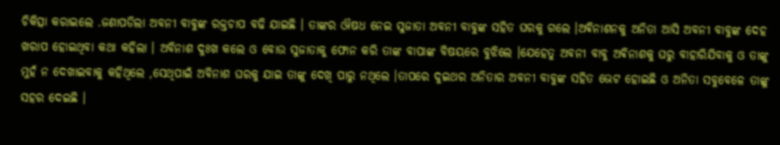ଚିକିତ୍ସା କରାଇଲେ .ଜଣାପଡିଲା ଅବନୀ ବାବୁଙ୍କ ରକ୍ତଚାପ ବଢି ଯାଇଛି । ତାଙ୍କର ଔଷଧ ନେଇ ସୁଜାତା ଅବନୀ ବାବୁଙ୍କ ସହିତ ଘରକୁ ଗଲେ ।ଅଵିନାଶନକୁ ଅନିତା ଆସି ଅବନୀ ବାବୁଙ୍କ ଦେହ ଖରାପ ହୋଇଥିବା କଥା କହିଲା । ଅବିନାଶ ଦୁଃଖ କଲେ ଓ ବୋଉ ସୁଜାତାକୁ ଫୋନ କରି ତାଙ୍କ ବାପାଙ୍କ ବିଷୟରେ ବୁଝିଲେ ।ଯେହେତୁ ଅବନୀ ବାବୁ ଅଵିନାଶକୁ ଘରୁ ବାହାରିଯିବାକୁ ଓ ତାଙ୍କୁ ମୁହଁ ନ ଦେଖାଇବାକୁ କହିଥିଲେ ,ସେଥିପାଇଁ ଅବିନାଶ ଘରକୁ ଯାଇ ତାଙ୍କୁ ଦେଖି ପାରୁ ନଥିଲେ ।ତାପରେ ଦୁଇଥର ଅନିତାର ଅବନୀ ବାବୁଙ୍କ ସହିତ ଭେଟ ହୋଇଛି ଓ ଅନିତା ସବୁବେଳେ ତାଙ୍କୁ ସହର ଦେଇଛି ।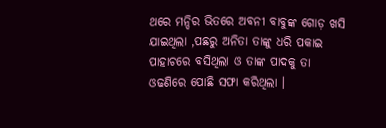ଥରେ ମନ୍ଦିର ଭିତରେ ଅବନୀ ବାବୁଙ୍କ ଗୋଡ଼ ଖସି ଯାଇଥିଲା ,ପଛରୁ ଅନିତା ତାଙ୍କୁ ଧରି ପକାଇ ପାହାଚରେ ବସିଥିଲା ଓ ତାଙ୍କ ପାଦକୁ ତା ଓଢଣିରେ ପୋଛି ସଫା କରିଥିଲା ।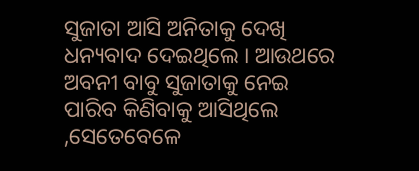ସୁଜାତା ଆସି ଅନିତାକୁ ଦେଖି ଧନ୍ୟବାଦ ଦେଇଥିଲେ । ଆଉଥରେ ଅବନୀ ବାବୁ ସୁଜାତାକୁ ନେଇ ପାରିବ କିଣିବାକୁ ଆସିଥିଲେ ,ସେତେବେଳେ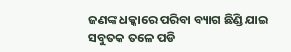ଜଣଙ୍କ ଧକ୍କାରେ ପରିବା ବ୍ୟାଗ ଛିଣ୍ଡି ଯାଇ ସବୁତକ ତଳେ ପଡି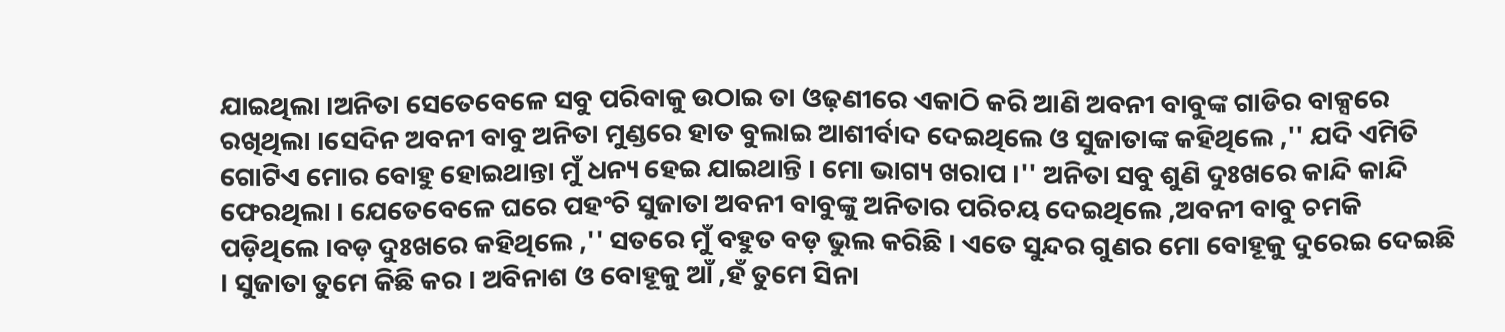ଯାଇଥିଲା ।ଅନିତା ସେତେବେଳେ ସବୁ ପରିବାକୁ ଉଠାଇ ତା ଓଢ଼ଣୀରେ ଏକାଠି କରି ଆଣି ଅବନୀ ବାବୁଙ୍କ ଗାଡିର ବାକ୍ସରେ ରଖିଥିଲା ।ସେଦିନ ଅବନୀ ବାବୁ ଅନିତା ମୁଣ୍ଡରେ ହାତ ବୁଲାଇ ଆଶୀର୍ବାଦ ଦେଇଥିଲେ ଓ ସୁଜାତାଙ୍କ କହିଥିଲେ ,'' ଯଦି ଏମିତି ଗୋଟିଏ ମୋର ବୋହୁ ହୋଇଥାନ୍ତା ମୁଁ ଧନ୍ୟ ହେଇ ଯାଇଥାନ୍ତି । ମୋ ଭାଗ୍ୟ ଖରାପ ।'' ଅନିତା ସବୁ ଶୁଣି ଦୁଃଖରେ କାନ୍ଦି କାନ୍ଦି ଫେରଥିଲା । ଯେତେବେଳେ ଘରେ ପହଂଚି ସୁଜାତା ଅବନୀ ବାବୁଙ୍କୁ ଅନିତାର ପରିଚୟ ଦେଇଥିଲେ ,ଅବନୀ ବାବୁ ଚମକି ପଡ଼ିଥିଲେ ।ବଡ଼ ଦୁଃଖରେ କହିଥିଲେ ,'' ସତରେ ମୁଁ ବହୁତ ବଡ଼ ଭୁଲ କରିଛି । ଏତେ ସୁନ୍ଦର ଗୁଣର ମୋ ବୋହୂକୁ ଦୁରେଇ ଦେଇଛି । ସୁଜାତା ତୁମେ କିଛି କର । ଅବିନାଶ ଓ ବୋହୂକୁ ଆଁ ,ହଁ ତୁମେ ସିନା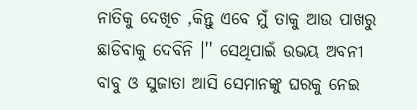ନାତିକୁ ଦେଖିଚ ,କିନ୍ତୁ ଏବେ ମୁଁ ତାକୁ ଆଉ ପାଖରୁ ଛାଡିବାକୁ ଦେବିନି ।'' ସେଥିପାଇଁ ଉଭୟ ଅବନୀ ବାବୁ ଓ ସୁଜାତା ଆସି ସେମାନଙ୍କୁ ଘରକୁ ନେଇ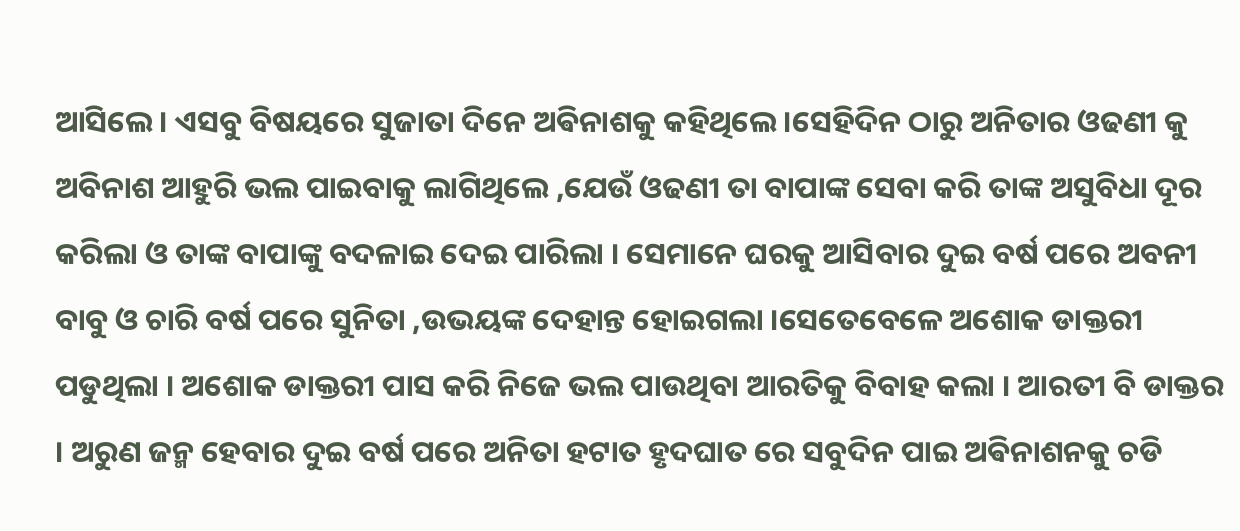ଆସିଲେ । ଏସବୁ ବିଷୟରେ ସୁଜାତା ଦିନେ ଅଵିନାଶକୁ କହିଥିଲେ ।ସେହିଦିନ ଠାରୁ ଅନିତାର ଓଢଣୀ କୁ ଅବିନାଶ ଆହୁରି ଭଲ ପାଇବାକୁ ଲାଗିଥିଲେ ,ଯେଉଁ ଓଢଣୀ ତା ବାପାଙ୍କ ସେବା କରି ତାଙ୍କ ଅସୁବିଧା ଦୂର କରିଲା ଓ ତାଙ୍କ ବାପାଙ୍କୁ ବଦଳାଇ ଦେଇ ପାରିଲା । ସେମାନେ ଘରକୁ ଆସିବାର ଦୁଇ ବର୍ଷ ପରେ ଅବନୀ ବାବୁ ଓ ଚାରି ବର୍ଷ ପରେ ସୁନିତା ,ଉଭୟଙ୍କ ଦେହାନ୍ତ ହୋଇଗଲା ।ସେତେବେଳେ ଅଶୋକ ଡାକ୍ତରୀ ପଡୁଥିଲା । ଅଶୋକ ଡାକ୍ତରୀ ପାସ କରି ନିଜେ ଭଲ ପାଉଥିବା ଆରତିକୁ ବିବାହ କଲା । ଆରତୀ ବି ଡାକ୍ତର । ଅରୁଣ ଜନ୍ମ ହେବାର ଦୁଇ ବର୍ଷ ପରେ ଅନିତା ହଟାତ ହୃଦଘାତ ରେ ସବୁଦିନ ପାଇ ଅଵିନାଶନକୁ ଚଡି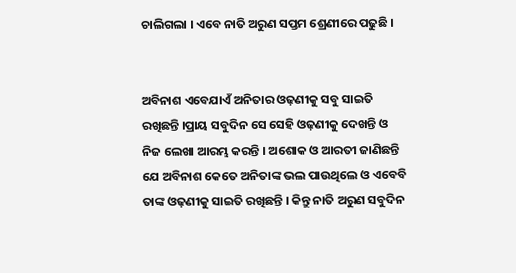ଚାଲିଗଲା । ଏବେ ନାତି ଅରୁଣ ସପ୍ତମ ଶ୍ରେଣୀରେ ପଢୁଛି ।


ଅବିନାଶ ଏବେଯାଏଁ ଅନିତାର ଓଢ଼ଣୀକୁ ସବୁ ସାଇତି ରଖିଛନ୍ତି ।ପ୍ରାୟ ସବୁଦିନ ସେ ସେହି ଓଢ଼ଣୀକୁ ଦେଖନ୍ତି ଓ ନିଜ ଲେଖା ଆରମ୍ଭ କରନ୍ତି । ଅଶୋକ ଓ ଆରତୀ ଜାଣିଛନ୍ତି ଯେ ଅବିନାଶ କେତେ ଅନିତାଙ୍କ ଭଲ ପାଉଥିଲେ ଓ ଏବେବି ତାଙ୍କ ଓଢ଼ଣୀକୁ ସାଇତି ରଖିଛନ୍ତି । କିନ୍ତୁ ନାତି ଅରୁଣ ସବୁଦିନ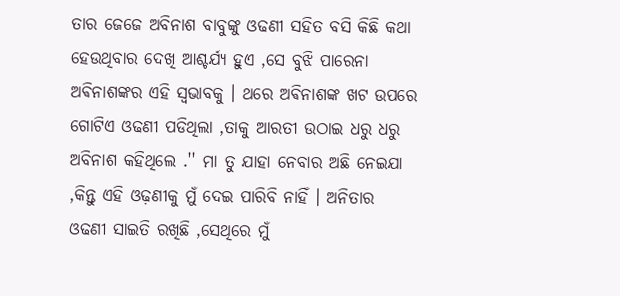ତାର ଜେଜେ ଅବିନାଶ ବାବୁଙ୍କୁ ଓଢଣୀ ସହିତ ବସି କିଛି କଥା ହେଉଥିବାର ଦେଖି ଆଶ୍ଚର୍ଯ୍ୟ ହୁଏ ,ସେ ବୁଝି ପାରେନା ଅଵିନାଶଙ୍କର ଏହି ସ୍ଵଭାବକୁ । ଥରେ ଅଵିନାଶଙ୍କ ଖଟ ଉପରେ ଗୋଟିଏ ଓଢଣୀ ପଡିଥିଲା ,ତାକୁ ଆରତୀ ଉଠାଇ ଧରୁ ଧରୁ ଅବିନାଶ କହିଥିଲେ .'' ମା ତୁ ଯାହା ନେବାର ଅଛି ନେଇଯା ,କିନ୍ତୁ ଏହି ଓଢ଼ଣୀକୁ ମୁଁ ଦେଇ ପାରିବି ନାହିଁ । ଅନିତାର ଓଢଣୀ ସାଇତି ରଖିଛି ,ସେଥିରେ ମୁଁ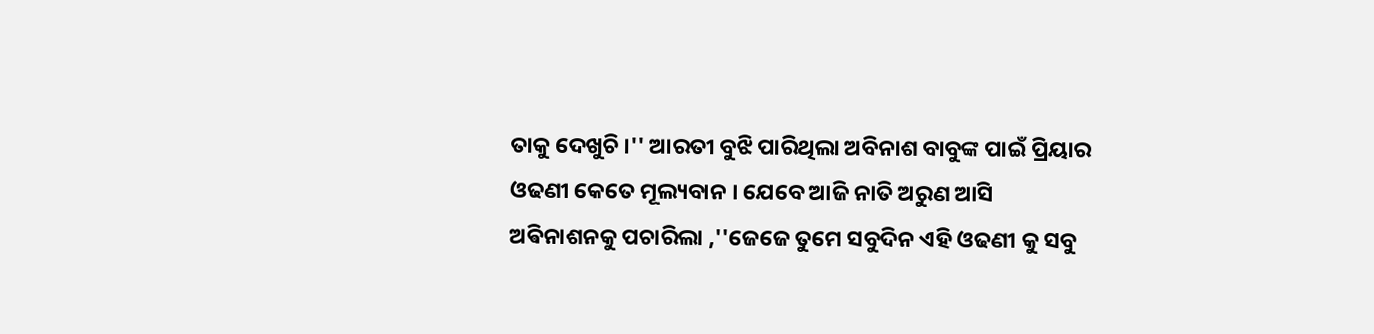ତାକୁ ଦେଖୁଚି ।'' ଆରତୀ ବୁଝି ପାରିଥିଲା ଅବିନାଶ ବାବୁଙ୍କ ପାଇଁ ପ୍ରିୟାର ଓଢଣୀ କେତେ ମୂଲ୍ୟବାନ । ଯେବେ ଆଜି ନାତି ଅରୁଣ ଆସି ଅଵିନାଶନକୁ ପଚାରିଲା ,''ଜେଜେ ତୁମେ ସବୁଦିନ ଏହି ଓଢଣୀ କୁ ସବୁ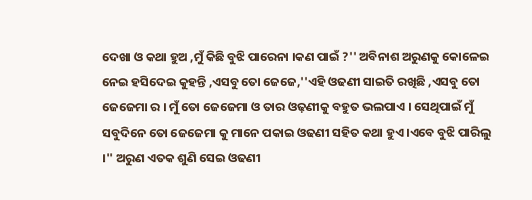ଦେଖା ଓ କଥା ହୁଅ ,ମୁଁ କିଛି ବୁଝି ପାରେନା ।କଣ ପାଇଁ ?'' ଅବିନାଶ ଅରୁଣକୁ କୋଳେଇ ନେଇ ହସିଦେଇ କୁହନ୍ତି ,ଏସବୁ ତୋ ଜେଜେ,''ଏହି ଓଢଣୀ ସାଇତି ରଖିଛି ,ଏସବୁ ତୋ ଜେଜେମା ର । ମୁଁ ତୋ ଜେଜେମା ଓ ତାର ଓଢ଼ଣୀକୁ ବହୁତ ଭଲପାଏ । ସେଥିପାଇଁ ମୁଁ ସବୁଦିନେ ତୋ ଜେଜେମା କୁ ମାନେ ପକାଇ ଓଢଣୀ ସହିତ କଥା ହୁଏ ।ଏବେ ବୁଝି ପାରିଲୁ ।'' ଅରୁଣ ଏତକ ଶୁଣି ସେଇ ଓଢଣୀ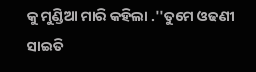କୁ ମୁଣ୍ଡିଆ ମାରି କହିଲା .''ତୁମେ ଓଢଣୀ ସାଇତି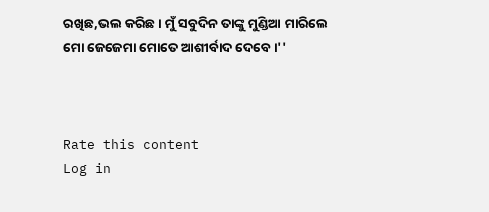ରଖିଛ,ଭଲ କରିଛ । ମୁଁ ସବୁଦିନ ତାଙ୍କୁ ମୁଣ୍ଡିଆ ମାରିଲେ ମୋ ଜେଜେମା ମୋତେ ଆଶୀର୍ବାଦ ଦେବେ ।''



Rate this content
Log in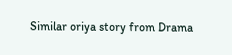Similar oriya story from Drama